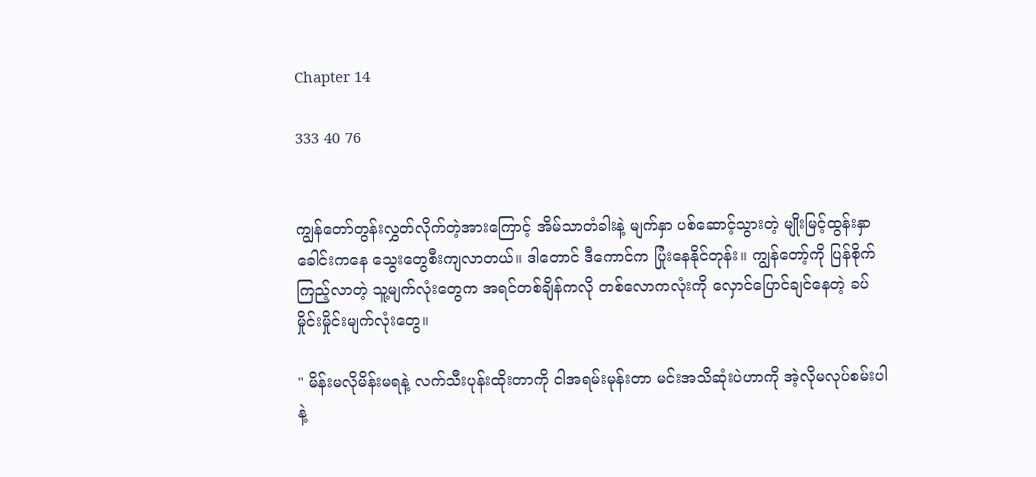Chapter 14

333 40 76


ကျွန်တော်တွန်းလွှတ်လိုက်တဲ့အားကြောင့် အိမ်သာတံခါးနဲ့ မျက်နှာ ပစ်ဆောင့်သွားတဲ့ မျိုးမြင့်ထွန်းနှာခေါင်းကနေ သွေးတွေစီးကျလာတယ်။ ဒါတောင် ဒီကောင်က ပြုံးနေနိုင်တုန်း။ ကျွန်တော့်ကို ပြန်စိုက်ကြည့်လာတဲ့ သူ့မျက်လုံးတွေက အရင်တစ်ချိန်ကလို တစ်လောကလုံးကို လှောင်ပြောင်ချင်နေတဲ့ ခပ်မှိုင်းမှိုင်းမျက်လုံးတွေ။

" မိန်းမလိုမိန်းမရနဲ့ လက်သီးပုန်းထိုးတာကို ငါအရမ်းမုန်းတာ မင်းအသိဆုံးပဲဟာကို အဲ့လိုမလုပ်စမ်းပါနဲ့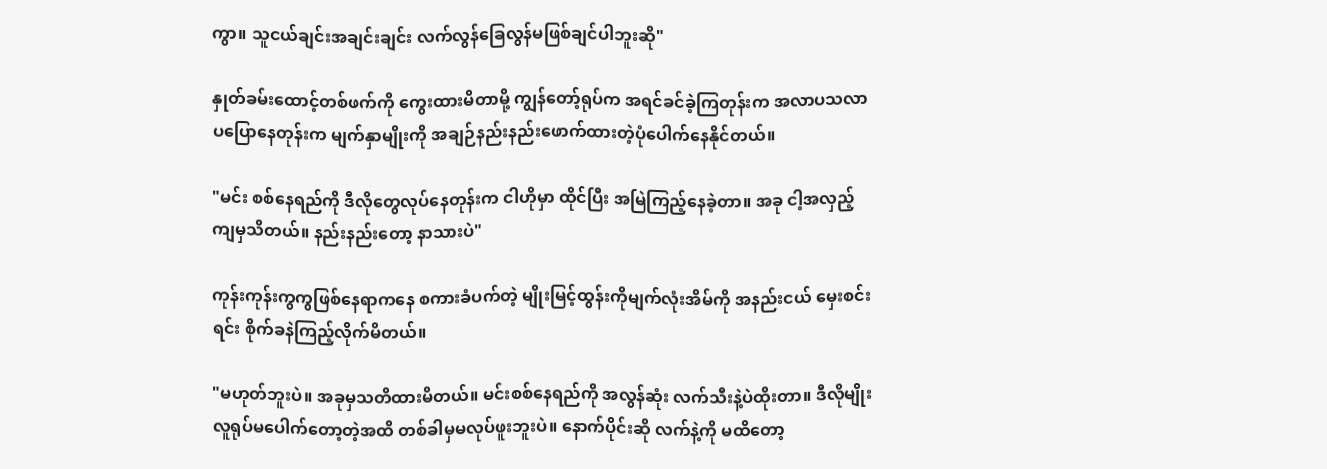ကွာ။ သူငယ်ချင်းအချင်းချင်း လက်လွန်ခြေလွန်မဖြစ်ချင်ပါဘူးဆို"

နှုတ်ခမ်းထောင့်တစ်ဖက်ကို ကွေးထားမိတာမို့ ကျွန်တော့်ရုပ်က အရင်ခင်ခဲ့ကြတုန်းက အလာပသလာပပြောနေတုန်းက မျက်နှာမျိုးကို အချဉ်နည်းနည်းဖောက်ထားတဲ့ပုံပေါက်နေနိုင်တယ်။

"မင်း စစ်နေရည်ကို ဒီလိုတွေလုပ်နေတုန်းက ငါဟိုမှာ ထိုင်ပြီး အမြဲကြည့်နေခဲ့တာ။ အခု ငါ့အလှည့်ကျမှသိတယ်။ နည်းနည်းတော့ နာသားပဲ"

ကုန်းကုန်းကွကွဖြစ်နေရာကနေ စကားခံပက်တဲ့ မျိုးမြင့်ထွန်းကိုမျက်လုံးအိမ်ကို အနည်းငယ် မှေးစင်းရင်း စိုက်ခနဲကြည့်လိုက်မိတယ်။

"မဟုတ်ဘူးပဲ။ အခုမှသတိထားမိတယ်။ မင်းစစ်နေရည်ကို အလွန်ဆုံး လက်သီးနဲ့ပဲထိုးတာ။ ဒီလိုမျိုး လူရုပ်မပေါက်တော့တဲ့အထိ တစ်ခါမှမလုပ်ဖူးဘူးပဲ။ နောက်ပိုင်းဆို လက်နဲ့ကို မထိတော့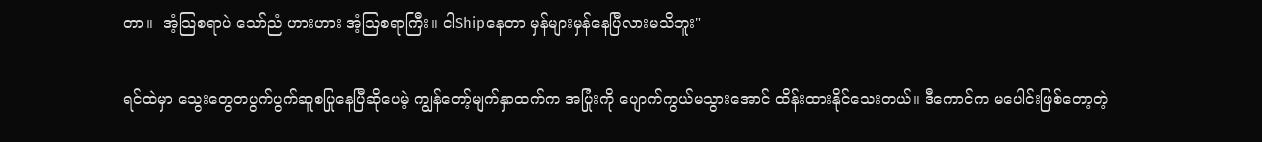တာ။  အံ့သြစရာပဲ သော်ညံ ဟားဟား အံ့သြစရာကြီး။ ငါShipနေတာ မှန်များမှန်နေပြီလားမသိဘူး"

ရင်ထဲမှာ သွေးတွေတပွက်ပွက်ဆူစပြုနေပြီဆိုပေမဲ့ ကျွန်တော့်မျက်နှာထက်က အပြုံးကို ပျောက်ကွယ်မသွားအောင် ထိန်းထားနိုင်သေးတယ်။ ဒီကောင်က မပေါင်းဖြစ်တော့တဲ့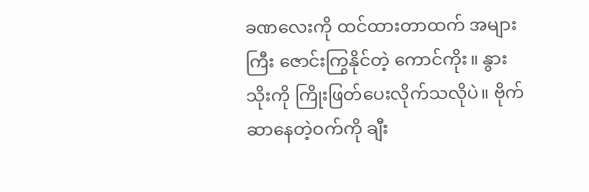ခဏလေးကို ထင်ထားတာထက် အများကြီး ဇောင်းကြွနိုင်တဲ့ ကောင်ကိုး။ နွားသိုးကို ကြိုးဖြတ်ပေးလိုက်သလိုပဲ။ ဗိုက်ဆာနေတဲ့ဝက်ကို ချီး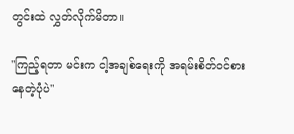တွင်းထဲ လွှတ်လိုက်မိတာ။

"ကြည့်ရတာ မင်းက ငါ့အချစ်ရေးကို အရမ်းစိတ်ဝင်စားနေတဲ့ပုံပဲ"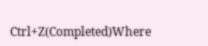Ctrl+Z(Completed)Where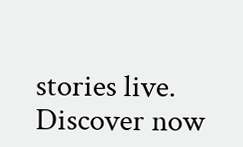stories live. Discover now